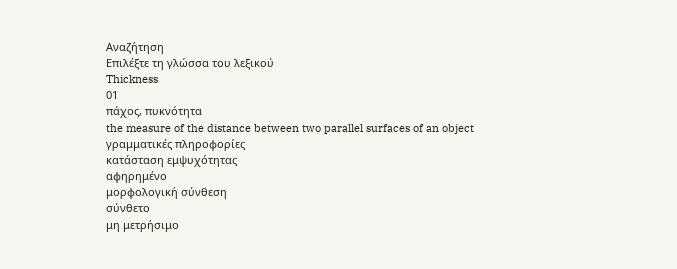Αναζήτηση
Επιλέξτε τη γλώσσα του λεξικού
Thickness
01
πάχος, πυκνότητα
the measure of the distance between two parallel surfaces of an object
γραμματικές πληροφορίες
κατάσταση εμψυχότητας
αφηρημένο
μορφολογική σύνθεση
σύνθετο
μη μετρήσιμο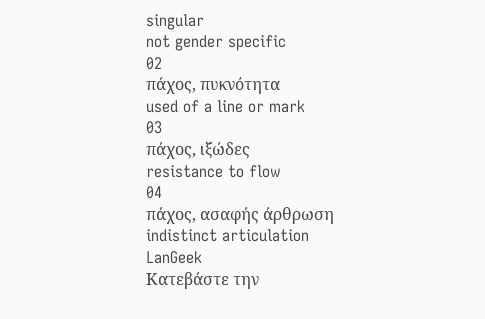singular
not gender specific
02
πάχος, πυκνότητα
used of a line or mark
03
πάχος, ιξώδες
resistance to flow
04
πάχος, ασαφής άρθρωση
indistinct articulation
LanGeek
Κατεβάστε την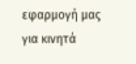εφαρμογή μας για κινητά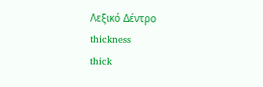Λεξικό Δέντρο
thickness
thick